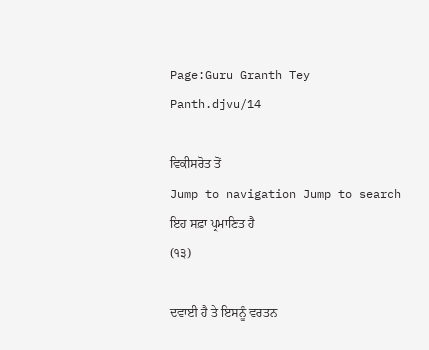Page:Guru Granth Tey Panth.djvu/14

ਵਿਕੀਸਰੋਤ ਤੋਂ
Jump to navigation Jump to search
ਇਹ ਸਫ਼ਾ ਪ੍ਰਮਾਣਿਤ ਹੈ
(੧੩)

ਦਵਾਈ ਹੈ ਤੇ ਇਸਨੂੰ ਵਰਤਨ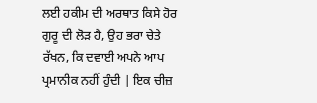ਲਈ ਹਕੀਮ ਦੀ ਅਰਥਾਤ ਕਿਸੇ ਹੋਰ ਗੁਰੂ ਦੀ ਲੋੜ ਹੈ, ਉਹ ਭਰਾ ਚੇਤੇ ਰੱਖਨ, ਕਿ ਦਵਾਈ ਅਪਨੇ ਆਪ ਪ੍ਰਮਾਨੀਕ ਨਹੀਂ ਹੁੰਦੀ | ਇਕ ਚੀਜ਼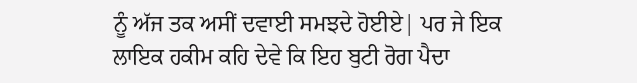ਨੂੰ ਅੱਜ ਤਕ ਅਸੀਂ ਦਵਾਈ ਸਮਝਦੇ ਹੋਈਏ| ਪਰ ਜੇ ਇਕ ਲਾਇਕ ਹਕੀਮ ਕਹਿ ਦੇਵੇ ਕਿ ਇਹ ਬੁਟੀ ਰੋਗ ਪੈਦਾ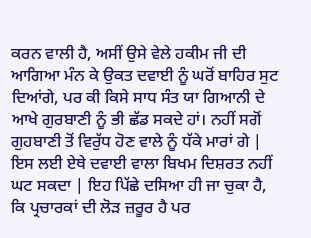ਕਰਨ ਵਾਲੀ ਹੈ, ਅਸੀਂ ਉਸੇ ਵੇਲੇ ਹਕੀਮ ਜੀ ਦੀ ਆਗਿਆ ਮੰਨ ਕੇ ਉਕਤ ਦਵਾਈ ਨੂੰ ਘਰੋਂ ਬਾਹਿਰ ਸੁਟ ਦਿਆਂਗੇ, ਪਰ ਕੀ ਕਿਸੇ ਸਾਧ ਸੰਤ ਯਾ ਗਿਆਨੀ ਦੇ ਆਖੇ ਗੁਰਬਾਣੀ ਨੂੰ ਭੀ ਛੱਡ ਸਕਦੇ ਹਾਂ। ਨਹੀਂ ਸਗੋਂ ਗੁਹਬਾਣੀ ਤੋਂ ਵਿਰੁੱਧ ਹੋਣ ਵਾਲੇ ਨੂੰ ਧੱਕੇ ਮਾਰਾਂ ਗੇ | ਇਸ ਲਈ ਏਥੇ ਦਵਾਈ ਵਾਲਾ ਬਿਖਮ ਦਿਸ਼ਰਤ ਨਹੀਂ ਘਟ ਸਕਦਾ | ਇਹ ਪਿੱਛੇ ਦਸਿਆ ਹੀ ਜਾ ਚੁਕਾ ਹੈ, ਕਿ ਪ੍ਰਚਾਰਕਾਂ ਦੀ ਲੋੜ ਜ਼ਰੂਰ ਹੈ ਪਰ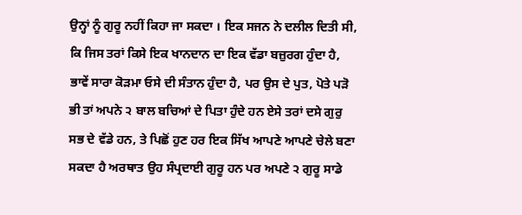ਉਨ੍ਹਾਂ ਨੂੰ ਗੁਰੂ ਨਹੀਂ ਕਿਹਾ ਜਾ ਸਕਦਾ । ਇਕ ਸਜਨ ਨੇ ਦਲੀਲ ਦਿਤੀ ਸੀ, ਕਿ ਜਿਸ ਤਰਾਂ ਕਿਸੇ ਇਕ ਖਾਨਦਾਨ ਦਾ ਇਕ ਵੱਡਾ ਬਜ਼ੁਰਗ ਹੁੰਦਾ ਹੈ, ਭਾਵੇਂ ਸਾਰਾ ਕੋੜਮਾ ਓਸੇ ਦੀ ਸੰਤਾਨ ਹੁੰਦਾ ਹੈ, ਪਰ ਉਸ ਦੇ ਪੁਤ, ਪੋਤੇ ਪੜੋ ਭੀ ਤਾਂ ਅਪਨੇ ੨ ਬਾਲ ਬਚਿਆਂ ਦੇ ਪਿਤਾ ਹੁੰਦੇ ਹਨ ਏਸੇ ਤਰਾਂ ਦਸੇ ਗੁਰੁ ਸਭ ਦੇ ਵੱਡੇ ਹਨ, ਤੇ ਪਿਛੋਂ ਹੁਣ ਹਰ ਇਕ ਸਿੱਖ ਆਪਣੇ ਆਪਣੇ ਚੇਲੇ ਬਣਾ ਸਕਦਾ ਹੈ ਅਰਥਾਤ ਉਹ ਸੰਪ੍ਰਦਾਈ ਗੁਰੂ ਹਨ ਪਰ ਅਪਣੇ ੨ ਗੁਰੂ ਸਾਡੇ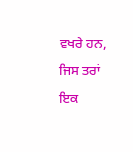ਵਖਰੇ ਹਨ, ਜਿਸ ਤਰਾਂ ਇਕ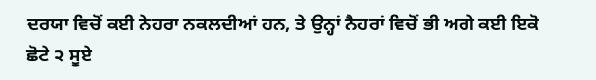ਦਰਯਾ ਵਿਚੋਂ ਕਈ ਨੇਹਰਾ ਨਕਲਦੀਆਂ ਹਨ, ਤੇ ਉਨ੍ਹਾਂ ਨੈਹਰਾਂ ਵਿਚੋਂ ਭੀ ਅਗੇ ਕਈ ਇਕੋ ਛੋਟੇ ੨ ਸੂਏ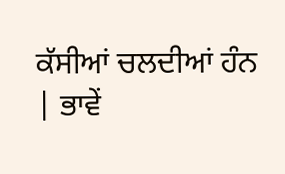ਕੱਸੀਆਂ ਚਲਦੀਆਂ ਹੰਨ | ਭਾਵੇਂ